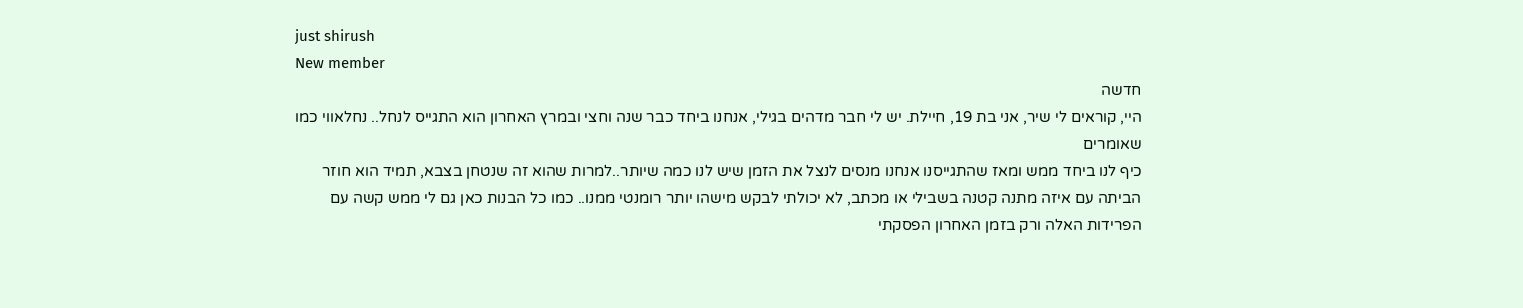just shirush
New member
חדשה
היי, קוראים לי שיר, אני בת 19, חיילת. יש לי חבר מדהים בגילי, אנחנו ביחד כבר שנה וחצי ובמרץ האחרון הוא התגייס לנחל.. נחלאווי כמו שאומרים
כיף לנו ביחד ממש ומאז שהתגייסנו אנחנו מנסים לנצל את הזמן שיש לנו כמה שיותר..למרות שהוא זה שנטחן בצבא, תמיד הוא חוזר הביתה עם איזה מתנה קטנה בשבילי או מכתב, לא יכולתי לבקש מישהו יותר רומנטי ממנו.. כמו כל הבנות כאן גם לי ממש קשה עם הפרידות האלה ורק בזמן האחרון הפסקתי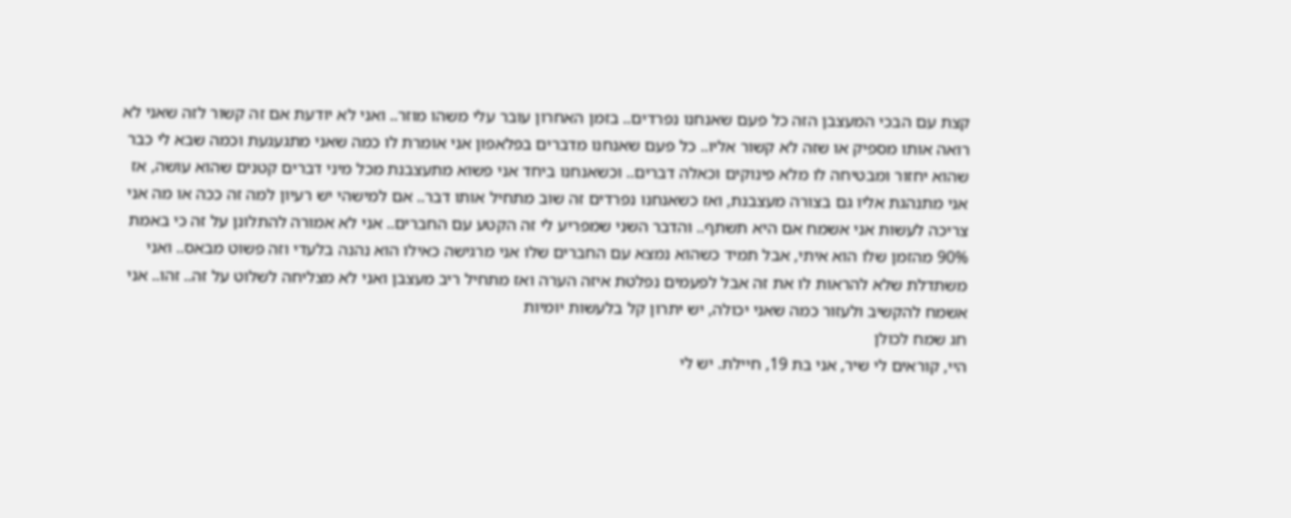קצת עם הבכי המעצבן הזה כל פעם שאנחנו נפרדים.. בזמן האחרון עובר עלי משהו מוזר.. ואני לא יודעת אם זה קשור לזה שאני לא רואה אותו מספיק או שזה לא קשור אליו.. כל פעם שאנחנו מדברים בפלאפון אני אומרת לו כמה שאני מתגעגעת וכמה שבא לי כבר שהוא יחזור ומבטיחה לו מלא פינוקים וכאלה דברים.. וכשאנחנו ביחד אני פשוא מתעצבנת מכל מיני דברים קטנים שהוא עושה, אז אני מתנהגת אליו גם בצורה מעצבנת, ואז כשאנחנו נפרדים זה שוב מתחיל אותו דבר.. אם למישהי יש רעיון למה זה ככה או מה אני צריכה לעשות אני אשמח אם היא תשתף.. והדבר השני שמפריע לי זה הקטע עם החברים.. אני לא אמורה להתלונן על זה כי באמת 90% מהזמן שלו הוא איתי, אבל תמיד כשהוא נמצא עם החברים שלו אני מרגישה כאילו הוא נהנה בלעדי וזה פשוט מבאס.. ואני משתדלת שלא להראות לו את זה אבל לפעמים נפלטת איזה הערה ואז מתחיל ריב מעצבן ואני לא מצליחה לשלוט על זה.. זהו.. אני אשמח להקשיב ולעזור כמה שאני יכולה, יש יתרון קל בלעשות יומיות
חג שמח לכולן
היי, קוראים לי שיר, אני בת 19, חיילת. יש לי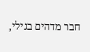חבר מדהים בגילי,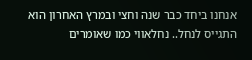אנחנו ביחד כבר שנה וחצי ובמרץ האחרון הוא התגייס לנחל.. נחלאווי כמו שאומרים